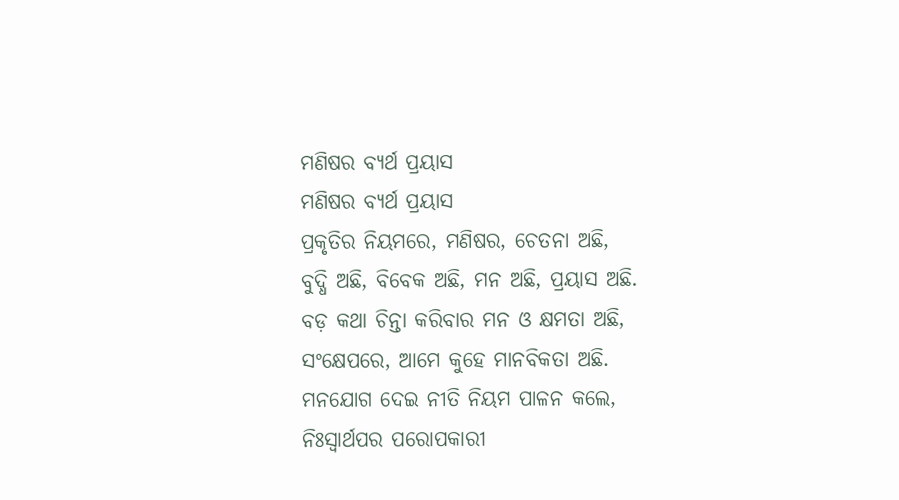ମଣିଷର ବ୍ଯର୍ଥ ପ୍ରୟାସ
ମଣିଷର ବ୍ଯର୍ଥ ପ୍ରୟାସ
ପ୍ରକୃତିର ନିୟମରେ, ମଣିଷର, ଚେତନା ଅଛି,
ବୁଦ୍ଧି ଅଛି, ବିବେକ ଅଛି, ମନ ଅଛି, ପ୍ରୟାସ ଅଛି.
ବଡ଼ କଥା ଚିନ୍ତା କରିବାର ମନ ଓ କ୍ଷମତା ଅଛି,
ସଂକ୍ଷେପରେ, ଆମେ କୁହେ ମାନବିକତା ଅଛି.
ମନଯୋଗ ଦେଇ ନୀତି ନିୟମ ପାଳନ କଲେ,
ନିଃସ୍ୱାର୍ଥପର ପରୋପକାରୀ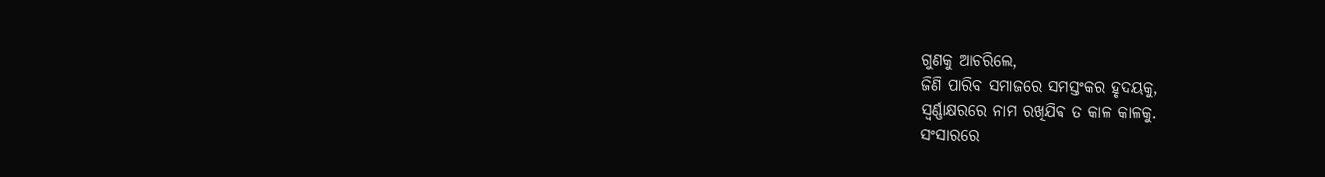ଗୁଣକୁ ଆଚରିଲେ,
ଜିଣି ପାରିବ ସମାଜରେ ସମସ୍ତଂକର ହୃଦୟକୁ,
ସ୍ୱର୍ଣ୍ଣାକ୍ଷରରେ ନାମ ରଖିଯିଵ ତ କାଳ କାଳକୁ.
ସଂସାରରେ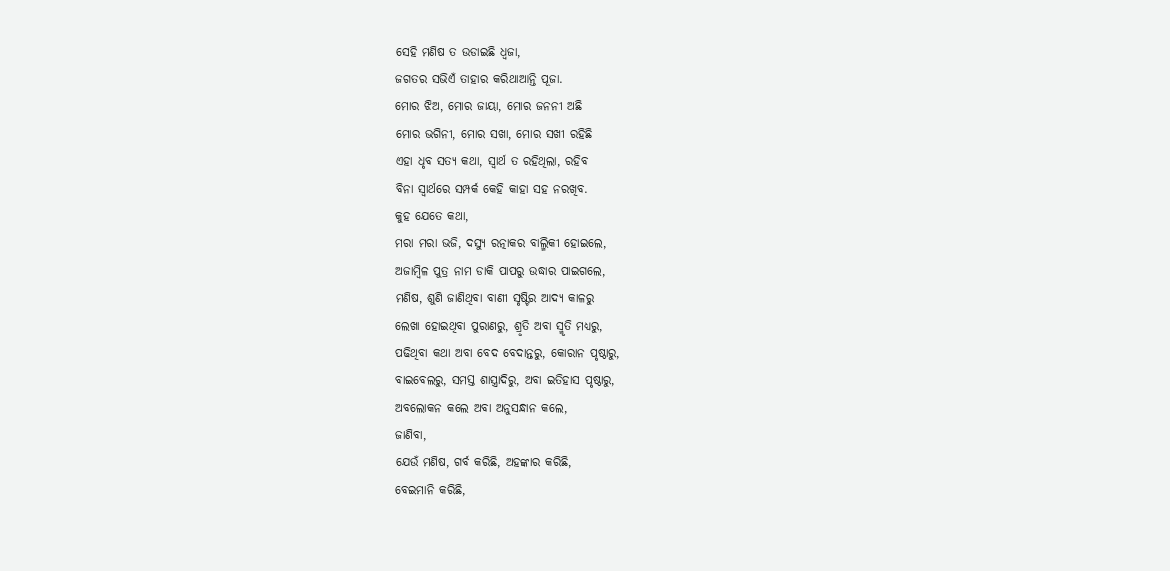ସେହି ମଣିଷ ତ ଉଡାଇଛି ଧ୍ବଜା,
ଜଗତର ସଭିଏଁ ତାହାର କରିଥାଆନ୍ତି ପୂଜା.
ମୋର ଝିଅ, ମୋର ଜାୟା, ମୋର ଜନନୀ ଅଛି
ମୋର ଭଗିନୀ, ମୋର ସଖା, ମୋର ସଖୀ ରହିଛି
ଏହା ଧୃବ ସତ୍ୟ କଥା, ସ୍ୱାର୍ଥ ତ ରହିଥିଲା, ରହିବ
ବିନା ସ୍ୱାର୍ଥରେ ସମ୍ପର୍କ କେହି କାହା ସହ ନରଖିବ.
କୁହ ଯେତେ କଥା,
ମରା ମରା ଭଜି, ଦସ୍ଯୁ ରତ୍ନାକର ବାଲ୍ମିକୀ ହୋଇଲେ,
ଅଜାମ୍ବିଳ ପୁତ୍ର ନାମ ଡାକି ପାପରୁ ଉଦ୍ଧାର ପାଇଗଲେ,
ମଣିଷ, ଶୁଣି ଜାଣିଥିବା ବାଣୀ ସୃଷ୍ଟିର ଆଦ୍ୟ କାଳରୁ
ଲେଖା ହୋଇଥିବା ପୁରାଣରୁ, ଶ୍ରୃତି ଅବା ସ୍ମୃତି ମଧ୍ୟରୁ,
ପଢିଥିବା କଥା ଅବା ବେଦ ବେଦାନ୍ତରୁ, କୋରାନ ପୃଷ୍ଠାରୁ,
ବାଇବେଲରୁ, ସମସ୍ତ ଶାସ୍ତ୍ରାଦିରୁ, ଅବା ଇତିହାସ ପୃଷ୍ଠାରୁ,
ଅବଲୋକନ କଲେ ଅବା ଅନୁସନ୍ଧାନ କଲେ,
ଜାଣିବା,
ଯେଉଁ ମଣିଷ, ଗର୍ବ କରିଛି, ଅହଙ୍କାର କରିଛି,
ବେଇମାନି କରିଛି,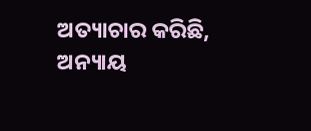ଅତ୍ୟାଚାର କରିଛି, ଅନ୍ୟାୟ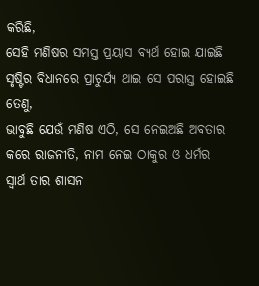କରିଛି,
ସେହି ମଣିଷର ସମସ୍ତ ପ୍ରୟାସ ବ୍ଯର୍ଥ ହୋଇ ଯାଇଛି
ସୃଷ୍ଟିର ବିଧାନରେ ପ୍ରାଚୁର୍ଯ୍ୟ ଥାଇ ସେ ପରାସ୍ତ ହୋଇଛି
ତେଣୁ,
ଭାବୁଛି ଯେଉଁ ମଣିଷ ଏଠି, ସେ ନେଇଅଛି ଅବତାର
କରେ ରାଜନୀତି, ନାମ ନେଇ ଠାକୁର ଓ ଧର୍ମର
ସ୍ୱାର୍ଥ ତାର ଶାସନ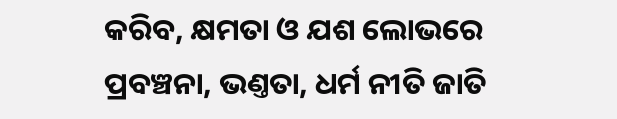କରିବ, କ୍ଷମତା ଓ ଯଶ ଲୋଭରେ
ପ୍ରବଞ୍ଚନା, ଭଣ୍ତତା, ଧର୍ମ ନୀତି ଜାତି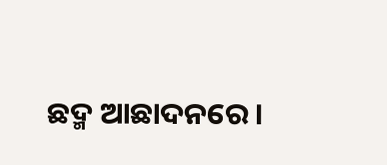ଛଦ୍ମ ଆଛାଦନରେ।